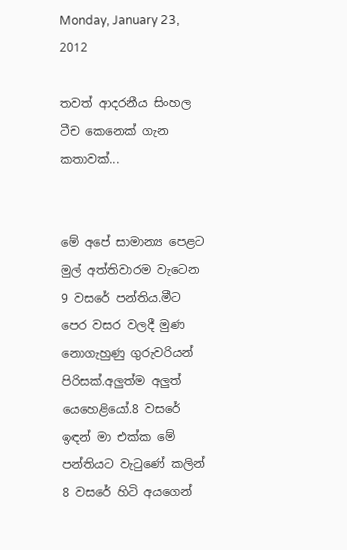Monday, January 23, 2012

තවත් ආදරනීය සිංහල ටීච කෙනෙක් ගැන කතාවක්...


මේ අපේ සාමාන්‍ය පෙළට මුල් අත්තිවාරම වැටෙන 9 වසරේ පන්තිය.මීට පෙර වසර වලදී මුණ නොගැහුණු ගුරුවරියන් පිරිසක්.අලුත්ම අලුත් යෙහෙළියෝ.8 වසරේ ඉඳන් මා එක්ක මේ පන්තියට වැටුණේ කලින් 8 වසරේ හිටි අයගෙන්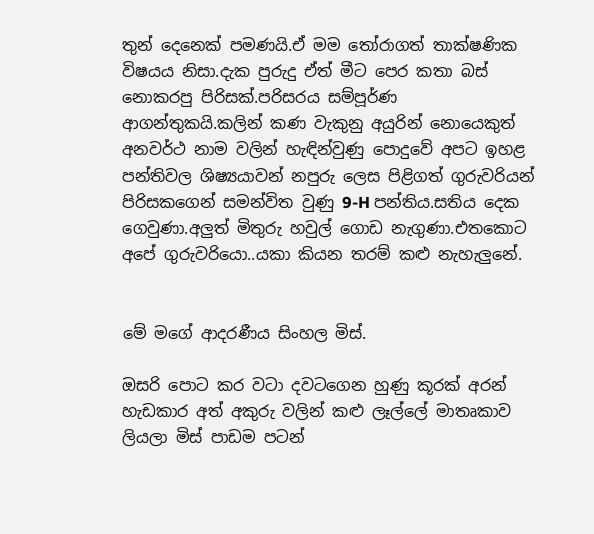තුන් දෙනෙක් පමණයි.ඒ මම තෝරාගත් තාක්ෂණික විෂයය නිසා.දැක පුරුදු ඒත් මීට පෙර කතා බස් නොකරපු පිරිසක්.පරිසරය සම්පූර්ණ ආගන්තුකයි.කලින් කණ වැකුනු අයුරින් නොයෙකුත් අනවර්ථ නාම වලින් හැඳින්වුණු පොදුවේ අපට ඉහළ පන්තිවල ශිෂ්‍යයාවන් නපුරු ලෙස පිළිගත් ගුරුවරියන් පිරිසකගෙන් සමන්විත වුණු 9-H පන්තිය.සතිය දෙක ගෙවුණා.අලුත් මිතුරු හවුල් ගොඩ නැගුණා.එතකොට අපේ ගුරුවරියො..යකා කියන තරම් කළු නැහැලුනේ.


මේ මගේ ආදරණීය සිංහල මිස්.

ඔසරි පොට කර වටා දවටගෙන හුණු කූරක් අරන් හැඩකාර අත් අකුරු වලින් කළු ලෑල්ලේ මාතෘකාව ලියලා මිස් පාඩම පටන්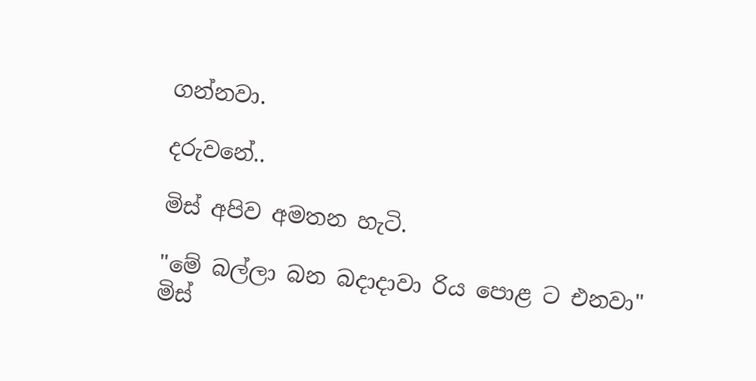ගන්නවා.

දරුවනේ..

මිස් අපිව අමතන හැටි.

"මේ බල්ලා බන බදාදාවා රිය පොළ ට එනවා"
මිස්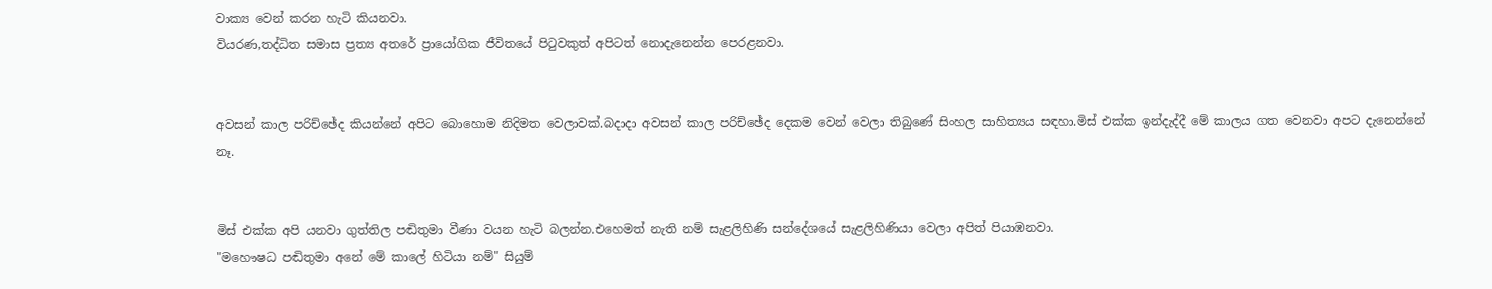වාක්‍ය වෙන් කරන හැටි කියනවා.
වියරණ,තද්ධිත සමාස ප්‍රත්‍ය අතරේ ප්‍රායෝගික ජීවිතයේ පිටුවකුත් අපිටත් නොදැනෙන්න පෙරළනවා.


අවසන් කාල පරිච්ඡේද කියන්නේ අපිට බොහොම නිදිමත වෙලාවක්.බදාදා අවසන් කාල පරිච්ඡේද දෙකම වෙන් වෙලා තිබුණේ සිංහල සාහිත්‍යය සඳහා.මිස් එක්ක ඉන්දැද්දී මේ කාලය ගත වෙනවා අපට දැනෙන්නේ නෑ.


මිස් එක්ක අපි යනවා ගුත්තිල පඬිතුමා වීණා වයන හැටි බලන්න.එහෙමත් නැති නම් සැළලිහිණි සන්දේශයේ සැළලිහිණියා වෙලා අපිත් පියාඹනවා.
"මහෞෂධ පඬිතුමා අනේ මේ කාලේ හිටියා නම්" සියුම්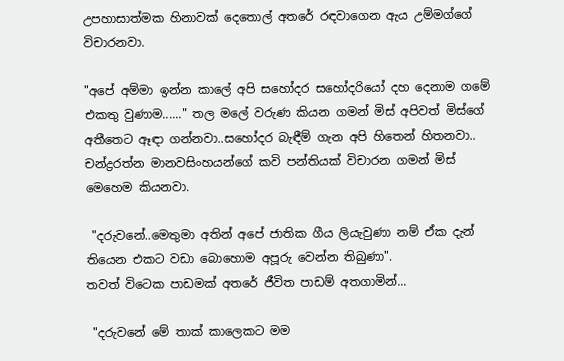උපහාසාත්මක හිනාවක් දෙතොල් අතරේ රඳවාගෙන ඇය උම්මග්ගේ විචාරනවා.

"අපේ අම්මා ඉන්න කාලේ අපි සහෝදර සහෝදරියෝ දහ දෙනාම ගමේ එකතු වුණාම......" තල මලේ වරුණ කියන ගමන් මිස් අපිවත් මිස්ගේ අතීතෙට ඈඳා ගන්නවා..සහෝදර බැඳීම් ගැන අපි හිතෙන් හිතනවා..
චන්ද්‍රරත්න මානවසිංහයන්ගේ කවි පන්තියක් විචාරන ගමන් මිස් මෙහෙම කියනවා.

 "දරුවනේ..මෙතුමා අතින් අපේ ජාතික ගීය ලියැවුණා නම් ඒක දැන් තියෙන එකට වඩා බොහොම අපූරු වෙන්න තිබුණා".
තවත් විටෙක පාඩමක් අතරේ ජීවිත පාඩම් අතගාමින්...

 "දරුවනේ මේ තාක් කාලෙකට මම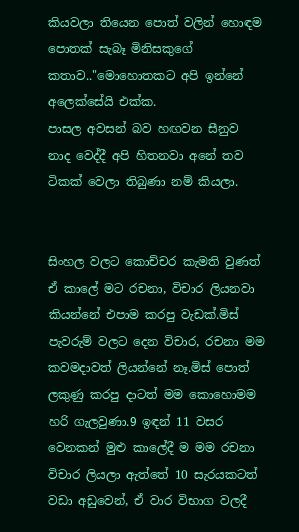කියවලා තියෙන පොත් වලින් හොඳම පොතක් සැබෑ මිනිසකුගේ කතාව.."මොහොතකට අපි ඉන්නේ  අලෙක්සේයි එක්ක.
පාසල අවසන් බව හඟවන සීනුව නාද වෙද්දී අපි හිතනවා අනේ තව ටිකක් වෙලා තිබුණා නම් කියලා.


සිංහල වලට කොච්චර කැමති වුණත් ඒ කාලේ මට රචනා, විචාර ලියනවා කියන්නේ එපාම කරපු වැඩක්.මිස් පැවරුම් වලට දෙන විචාර, රචනා මම කවමදාවත් ලියන්නේ නෑ.මිස් පොත් ලකුණු කරපු දාටත් මම කොහොමම හරි ගැලවුණා.9 ඉඳන් 11 වසර වෙනකන් මුළු කාලේදී ම මම රචනා විචාර ලියලා ඇත්තේ 10 සැරයකටත් වඩා අඩුවෙන්, ඒ වාර විභාග වලදී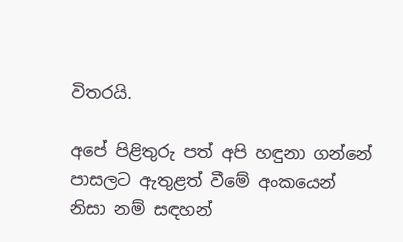විතරයි.

අපේ පිළිතුරු පත් අපි හඳුනා ගන්නේ පාසලට ඇතුළත් වීමේ අංකයෙන් නිසා නම් සඳහන්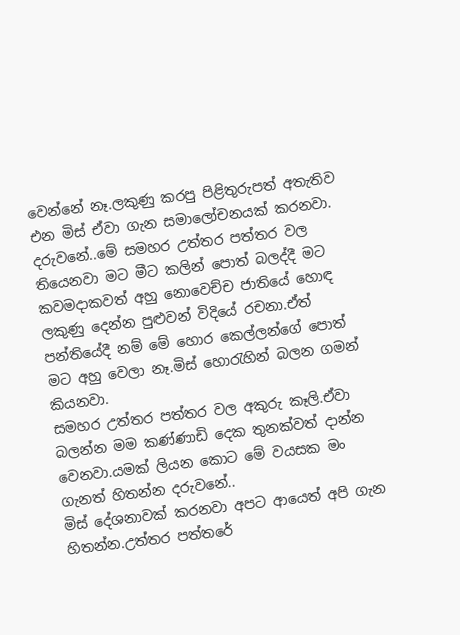වෙන්නේ නෑ.ලකුණු කරපු පිළිතුරුපත් අතැතිව එන මිස් ඒවා ගැන සමාලෝචනයක් කරනවා.
දරුවනේ..මේ සමහර උත්තර පත්තර වල තියෙනවා මට මීට කලින් පොත් බලද්දී මට කවමදාකවත් අහු නොවෙච්ච ජාතියේ හොඳ ලකුණු දෙන්න පුළුවන් විදියේ රචනා.ඒත් පන්තියේදී නම් මේ හොර කෙල්ලන්ගේ පොත් මට අහු වෙලා නෑ.මිස් හොරැහින් බලන ගමන් කියනවා.
සමහර උත්තර පත්තර වල අකුරු කෑලි.ඒවා බලන්න මම කණ්ණාඩි දෙක තුනක්වත් දාන්න වෙනවා.යමක් ලියන කොට මේ වයසක මං ගැනත් හිතන්න දරුවනේ..
මිස් දේශනාවක් කරනවා අපට ආයෙත් අපි ගැන හිතන්න.උත්තර පත්තරේ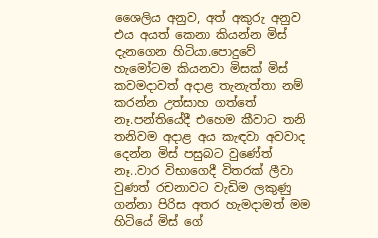ශෛලිය අනුව, අත් අකුරු අනුව එය අයත් කෙනා කියන්න මිස් දැනගෙන හිටියා.පොදුවේ හැමෝටම කියනවා මිසක් මිස් කවමදාවත් අදාළ තැනැත්තා නම් කරන්න උත්සාහ ගත්තේ නෑ.පන්තියේදී එහෙම කීවාට තනි තනිවම අදාළ අය කැඳවා අවවාද දෙන්න මිස් පසුබට වුණේත් නෑ..වාර විභාගෙදී විතරක් ලීවා වුණත් රචනාවට වැඩිම ලකුණු ගන්නා පිරිස අතර හැමදාමත් මම හිටියේ මිස් ගේ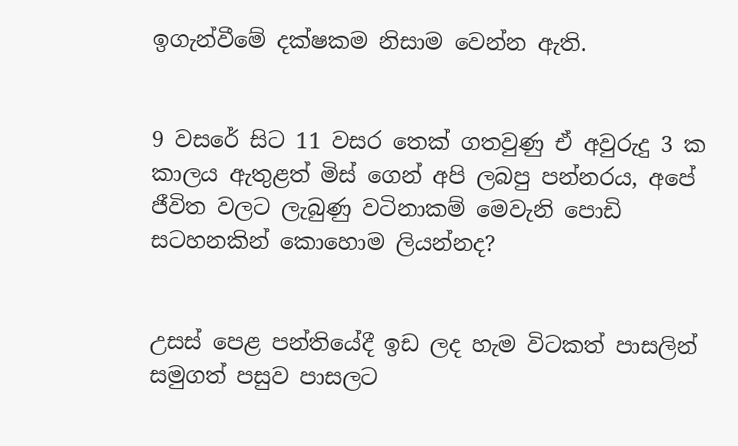ඉගැන්වීමේ දක්ෂකම නිසාම වෙන්න ඇති.


9 වසරේ සිට 11 වසර තෙක් ගතවුණු ඒ අවුරුදු 3 ක කාලය ඇතුළත් මිස් ගෙන් අපි ලබපු පන්නරය, අපේ ජීවිත වලට ලැබුණු වටිනාකම් මෙවැනි පොඩි සටහනකින් කොහොම ලියන්නද?


උසස් පෙළ පන්තියේදී ඉඩ ලද හැම විටකත් පාසලින් සමුගත් පසුව පාසලට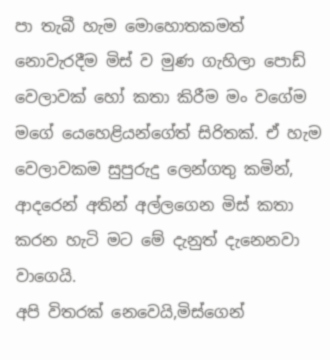පා තැබී හැම මොහොතකමත් නොවැරදීම මිස් ව මුණ ගැහිලා පොඩ් වෙලාවක් හෝ කතා කිරීම මං වගේම මගේ යෙහෙළියන්ගේත් සිරිතක්. ඒ හැම වෙලාවකම සුපුරුදු ලෙන්ගතු කමින්, ආදරෙන් අතින් අල්ලගෙන මිස් කතා කරන හැටි මට මේ දැනුත් දැනෙනවා වාගෙයි.
අපි විතරක් නෙවෙයි,මිස්ගෙන්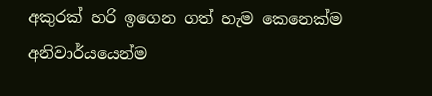අකුරක් හරි ඉගෙන ගත් හැම කෙනෙක්ම අනිවාර්යයෙන්ම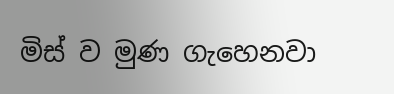මිස් ව මුණ ගැහෙනවා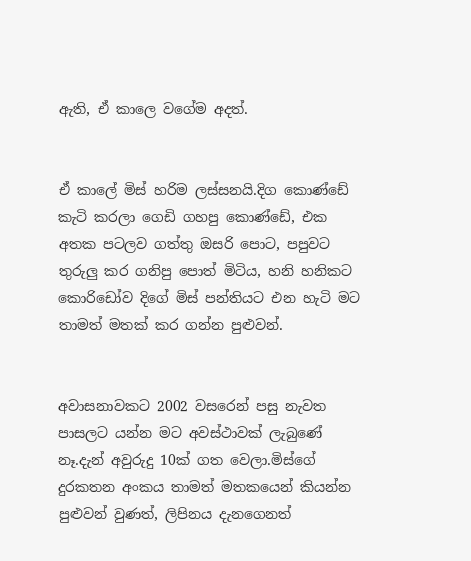ඇති, ඒ කාලෙ වගේම අදත්.


ඒ කාලේ මිස් හරිම ලස්සනයි.දිග කොණ්ඩේ කැටි කරලා ගෙඩි ගහපු කොණ්ඩේ, එක අතක පටලව ගත්තු ඔසරි පොට, පපුවට තුරුලු කර ගනිපු පොත් මිටිය, හනි හනිකට කොරිඩෝව දිගේ මිස් පන්තියට එන හැටි මට තාමත් මතක් කර ගන්න පුළුවන්.


අවාසනාවකට 2002 වසරෙන් පසු නැවත පාසලට යන්න මට අවස්ථාවක් ලැබුණේ නෑ.දැන් අවුරුදු 10ක් ගත වෙලා.මිස්ගේ දුරකතන අංකය තාමත් මතකයෙන් කියන්න පුළුවන් වුණත්, ලිපිනය දැනගෙනත්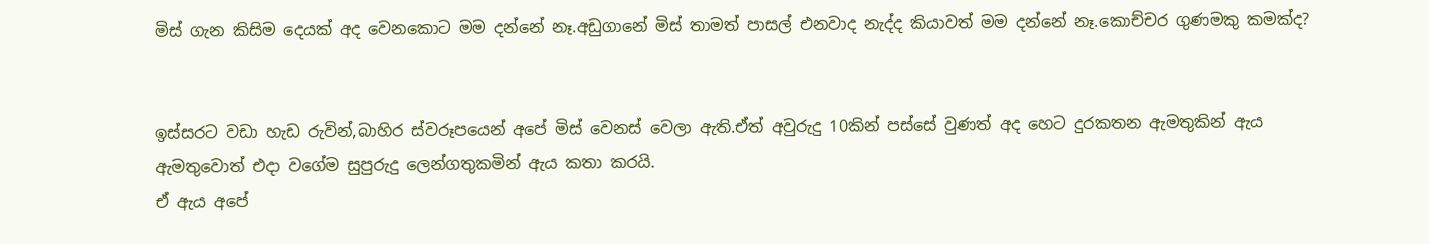මිස් ගැන කිසිම දෙයක් අද වෙනකොට මම දන්නේ නෑ.අඩුගානේ මිස් තාමත් පාසල් එනවාද නැද්ද කියාවත් මම දන්නේ නෑ.කොච්චර ගුණමකු කමක්ද?


ඉස්සරට වඩා හැඩ රුවින්,බාහිර ස්වරූපයෙන් අපේ මිස් වෙනස් වෙලා ඇති.ඒත් අවුරුදු 10කින් පස්සේ වුණත් අද හෙට දුරකතන ඇමතුකින් ඇය ඇමතුවොත් එදා වගේම සුපුරුදු ලෙන්ගතුකමින් ඇය කතා කරයි.
ඒ ඇය අපේ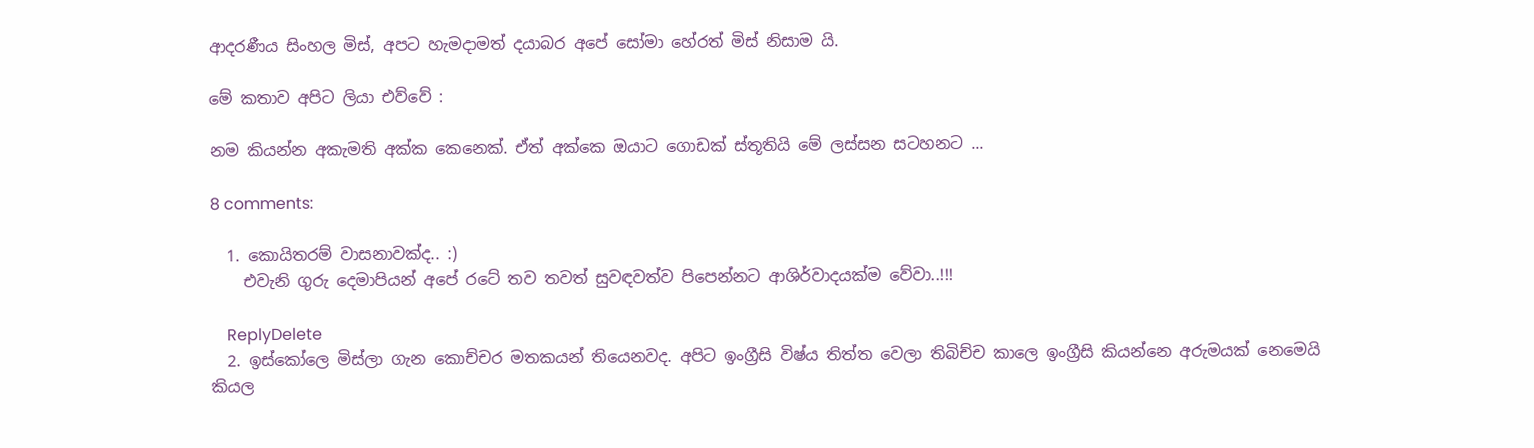ආදරණීය සිංහල මිස්, අපට හැමදාමත් දයාබර අපේ සෝමා හේරත් මිස් නිසාම යි.

මේ කතාව අපිට ලියා එව්වේ :

නම කියන්න අකැමති අක්ක කෙනෙක්. ඒත් අක්කෙ ඔයාට ගොඩක් ස්තූතියි මේ ලස්සන සටහනට ...

8 comments:

  1. කොයිතරම් වාසනාවක්ද.. :)
    එවැනි ගුරු දෙමාපියන් අපේ රටේ තව තවත් සුවඳවත්ව පිපෙන්නට ආශිර්වාදයක්ම වේවා..!!!

    ReplyDelete
  2. ඉස්කෝලෙ මිස්ලා ගැන කොච්චර මතකයන් තියෙනවද. අපිට ඉංග්‍රීසි විෂ්ය තිත්ත වෙලා තිබිච්ච කාලෙ ඉංග්‍රීසි කියන්නෙ අරුමයක් නෙමෙයි කියල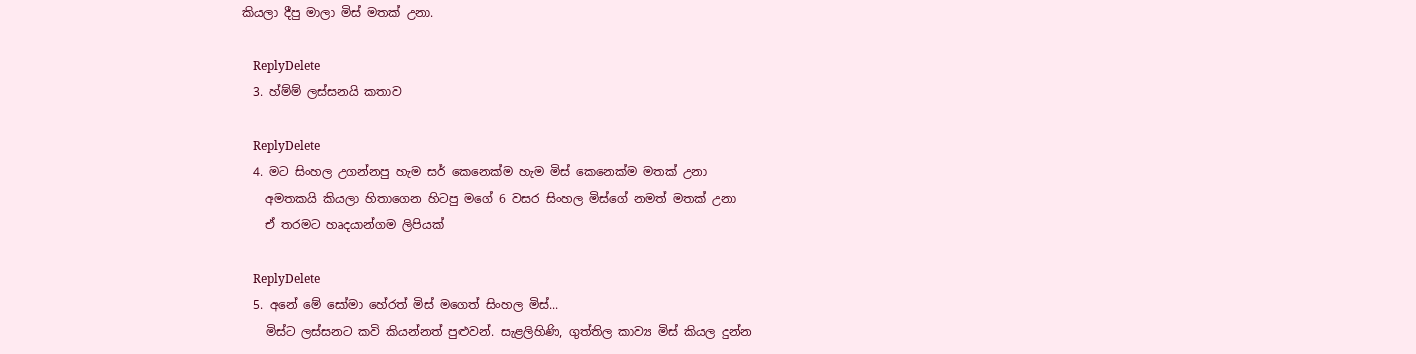කියලා දීපු මාලා මිස් මතක් උනා.

    ReplyDelete
  3. හ්ම්ම් ලස්සනයි කතාව

    ReplyDelete
  4. මට සිංහල උගන්නපු හැම සර් කෙනෙක්ම හැම මිස් කෙනෙක්ම මතක් උනා
    අමතකයි කියලා හිතාගෙන හිටපු මගේ 6 වසර සිංහල මිස්ගේ නමත් මතක් උනා
    ඒ තරමට හෘදයාන්ගම ලිපියක්

    ReplyDelete
  5. අනේ මේ සෝමා හේරත් මිස් මගෙත් සිංහල මිස්...
    මිස්ට ලස්සනට කවි කියන්නත් පුළුවන්. සැළලිහිණි, ගුත්තිල කාව්‍ය මිස් කියල දුන්න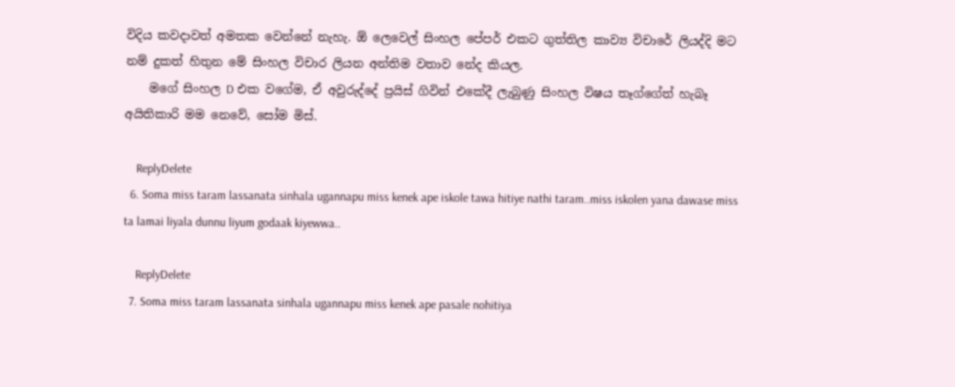විදිය කවදාවත් අමතක වෙන්නේ නැහැ. ඕ ලෙවෙල් සිංහල පේපර් එකට ගුත්තිල කාව්‍ය විචාරේ ලියද්දි මට නම් දුකත් හිතුන මේ සිංහල විචාර ලියන අන්තිම වතාව නේද කියල.
    මගේ සිංහල D එක වගේම, ඒ අවුරුද්දේ ප්‍රයිස් ගිවින් එකේදී ලැබුණු සිංහල විෂය තෑග්ගේත් හැබෑ අයිතිකාරි මම නෙවේ, සෝම මිස්.

    ReplyDelete
  6. Soma miss taram lassanata sinhala ugannapu miss kenek ape iskole tawa hitiye nathi taram..miss iskolen yana dawase miss ta lamai liyala dunnu liyum godaak kiyewwa..

    ReplyDelete
  7. Soma miss taram lassanata sinhala ugannapu miss kenek ape pasale nohitiya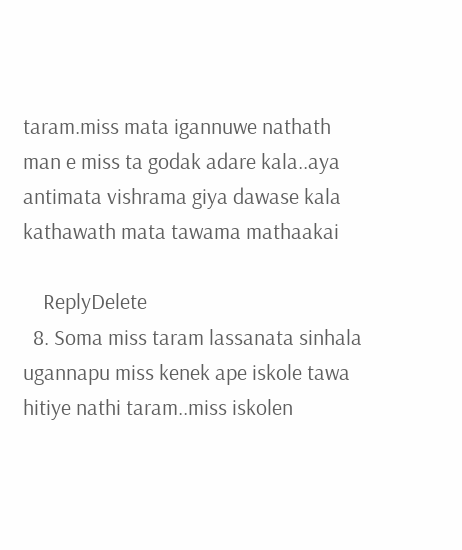taram.miss mata igannuwe nathath man e miss ta godak adare kala..aya antimata vishrama giya dawase kala kathawath mata tawama mathaakai

    ReplyDelete
  8. Soma miss taram lassanata sinhala ugannapu miss kenek ape iskole tawa hitiye nathi taram..miss iskolen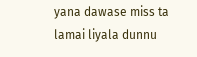yana dawase miss ta lamai liyala dunnu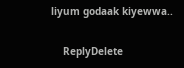liyum godaak kiyewwa..

    ReplyDelete